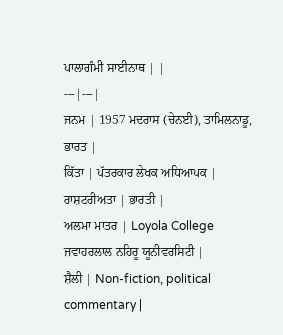ਪਾਲਾਗੰਮੀ ਸਾਈਨਾਥ | |
---|---|
ਜਨਮ | 1957 ਮਦਰਾਸ (ਚੇਨਈ), ਤਾਮਿਲਨਾਡੂ, ਭਾਰਤ |
ਕਿੱਤਾ | ਪੱਤਰਕਾਰ ਲੇਖਕ ਅਧਿਆਪਕ |
ਰਾਸ਼ਟਰੀਅਤਾ | ਭਾਰਤੀ |
ਅਲਮਾ ਮਾਤਰ | Loyola College ਜਵਾਹਰਲਾਲ ਨਹਿਰੂ ਯੂਨੀਵਰਸਿਟੀ |
ਸ਼ੈਲੀ | Non-fiction, political commentary |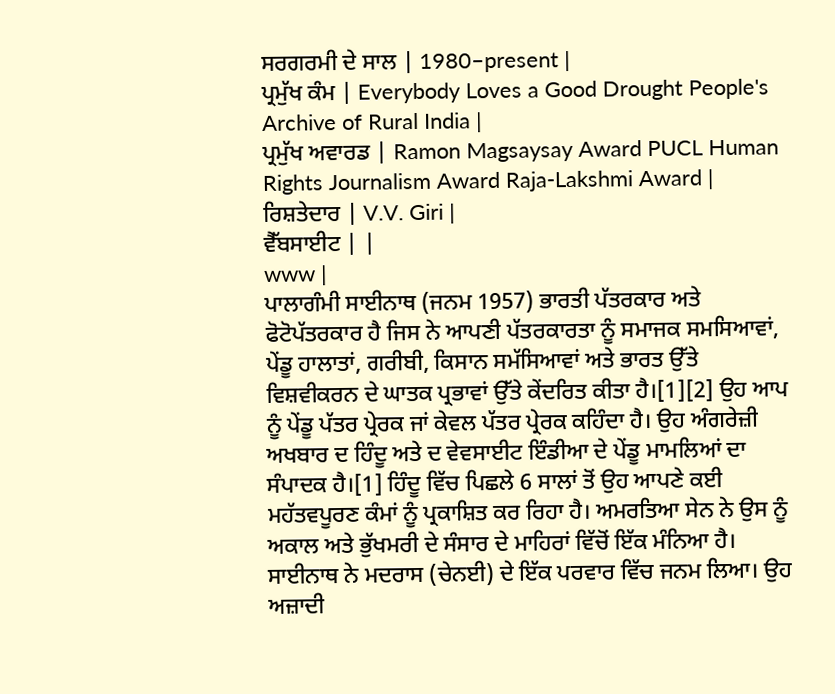ਸਰਗਰਮੀ ਦੇ ਸਾਲ | 1980–present |
ਪ੍ਰਮੁੱਖ ਕੰਮ | Everybody Loves a Good Drought People's Archive of Rural India |
ਪ੍ਰਮੁੱਖ ਅਵਾਰਡ | Ramon Magsaysay Award PUCL Human Rights Journalism Award Raja-Lakshmi Award |
ਰਿਸ਼ਤੇਦਾਰ | V.V. Giri |
ਵੈੱਬਸਾਈਟ | |
www |
ਪਾਲਾਗੰਮੀ ਸਾਈਨਾਥ (ਜਨਮ 1957) ਭਾਰਤੀ ਪੱਤਰਕਾਰ ਅਤੇ ਫੋਟੋਪੱਤਰਕਾਰ ਹੈ ਜਿਸ ਨੇ ਆਪਣੀ ਪੱਤਰਕਾਰਤਾ ਨੂੰ ਸਮਾਜਕ ਸਮਸਿਆਵਾਂ, ਪੇਂਡੂ ਹਾਲਾਤਾਂ, ਗਰੀਬੀ, ਕਿਸਾਨ ਸਮੱਸਿਆਵਾਂ ਅਤੇ ਭਾਰਤ ਉੱਤੇ ਵਿਸ਼ਵੀਕਰਨ ਦੇ ਘਾਤਕ ਪ੍ਰਭਾਵਾਂ ਉੱਤੇ ਕੇਂਦਰਿਤ ਕੀਤਾ ਹੈ।[1][2] ਉਹ ਆਪ ਨੂੰ ਪੇਂਡੂ ਪੱਤਰ ਪ੍ਰੇਰਕ ਜਾਂ ਕੇਵਲ ਪੱਤਰ ਪ੍ਰੇਰਕ ਕਹਿੰਦਾ ਹੈ। ਉਹ ਅੰਗਰੇਜ਼ੀ ਅਖਬਾਰ ਦ ਹਿੰਦੂ ਅਤੇ ਦ ਵੇਵਸਾਈਟ ਇੰਡੀਆ ਦੇ ਪੇਂਡੂ ਮਾਮਲਿਆਂ ਦਾ ਸੰਪਾਦਕ ਹੈ।[1] ਹਿੰਦੂ ਵਿੱਚ ਪਿਛਲੇ 6 ਸਾਲਾਂ ਤੋਂ ਉਹ ਆਪਣੇ ਕਈ ਮਹੱਤਵਪੂਰਣ ਕੰਮਾਂ ਨੂੰ ਪ੍ਰਕਾਸ਼ਿਤ ਕਰ ਰਿਹਾ ਹੈ। ਅਮਰਤਿਆ ਸੇਨ ਨੇ ਉਸ ਨੂੰ ਅਕਾਲ ਅਤੇ ਭੁੱਖਮਰੀ ਦੇ ਸੰਸਾਰ ਦੇ ਮਾਹਿਰਾਂ ਵਿੱਚੋਂ ਇੱਕ ਮੰਨਿਆ ਹੈ।
ਸਾਈਨਾਥ ਨੇ ਮਦਰਾਸ (ਚੇਨਈ) ਦੇ ਇੱਕ ਪਰਵਾਰ ਵਿੱਚ ਜਨਮ ਲਿਆ। ਉਹ ਅਜ਼ਾਦੀ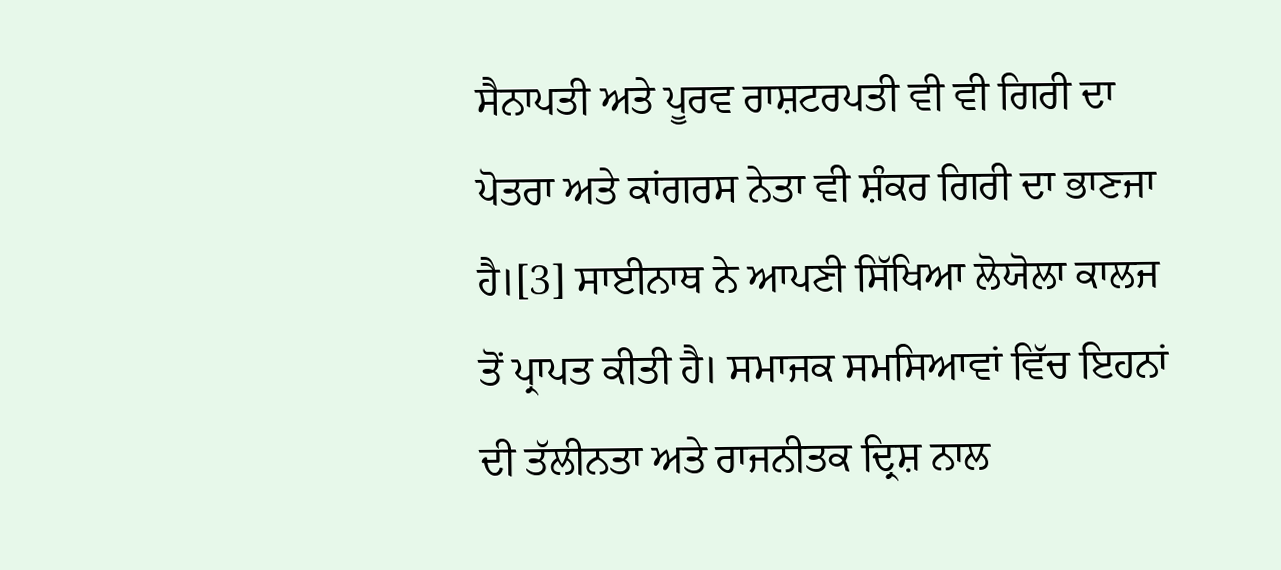ਸੈਨਾਪਤੀ ਅਤੇ ਪੂਰਵ ਰਾਸ਼ਟਰਪਤੀ ਵੀ ਵੀ ਗਿਰੀ ਦਾ ਪੋਤਰਾ ਅਤੇ ਕਾਂਗਰਸ ਨੇਤਾ ਵੀ ਸ਼ੰਕਰ ਗਿਰੀ ਦਾ ਭਾਣਜਾ ਹੈ।[3] ਸਾਈਨਾਥ ਨੇ ਆਪਣੀ ਸਿੱਖਿਆ ਲੋਯੋਲਾ ਕਾਲਜ ਤੋਂ ਪ੍ਰਾਪਤ ਕੀਤੀ ਹੈ। ਸਮਾਜਕ ਸਮਸਿਆਵਾਂ ਵਿੱਚ ਇਹਨਾਂ ਦੀ ਤੱਲੀਨਤਾ ਅਤੇ ਰਾਜਨੀਤਕ ਦ੍ਰਿਸ਼ ਨਾਲ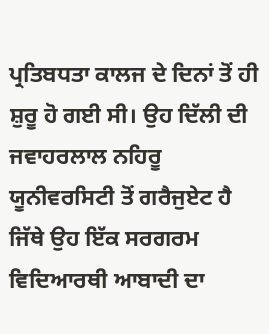ਪ੍ਰਤਿਬਧਤਾ ਕਾਲਜ ਦੇ ਦਿਨਾਂ ਤੋਂ ਹੀ ਸ਼ੁਰੂ ਹੋ ਗਈ ਸੀ। ਉਹ ਦਿੱਲੀ ਦੀ ਜਵਾਹਰਲਾਲ ਨਹਿਰੂ ਯੂਨੀਵਰਸਿਟੀ ਤੋਂ ਗਰੈਜੁਏਟ ਹੈ ਜਿੱਥੇ ਉਹ ਇੱਕ ਸਰਗਰਮ ਵਿਦਿਆਰਥੀ ਆਬਾਦੀ ਦਾ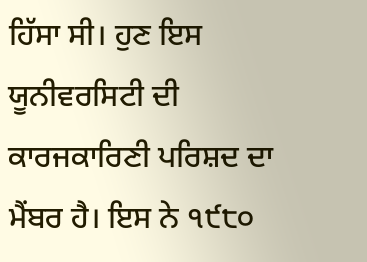ਹਿੱਸਾ ਸੀ। ਹੁਣ ਇਸ ਯੂਨੀਵਰਸਿਟੀ ਦੀ ਕਾਰਜਕਾਰਿਣੀ ਪਰਿਸ਼ਦ ਦਾ ਮੈਂਬਰ ਹੈ। ਇਸ ਨੇ ੧੯੮੦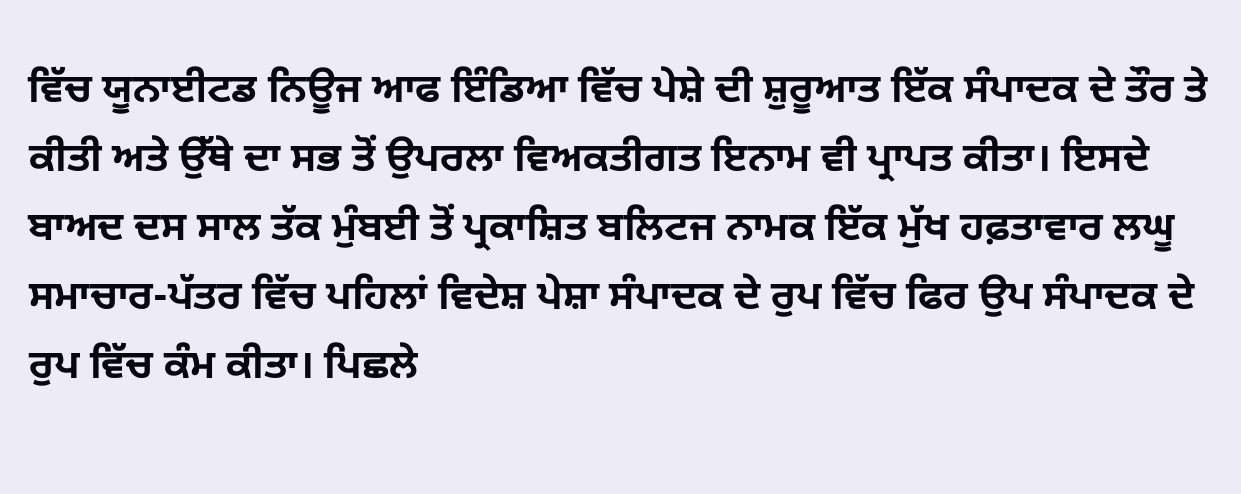ਵਿੱਚ ਯੂਨਾਈਟਡ ਨਿਊਜ ਆਫ ਇੰਡਿਆ ਵਿੱਚ ਪੇਸ਼ੇ ਦੀ ਸ਼ੁਰੂਆਤ ਇੱਕ ਸੰਪਾਦਕ ਦੇ ਤੌਰ ਤੇ ਕੀਤੀ ਅਤੇ ਉੱਥੇ ਦਾ ਸਭ ਤੋਂ ਉਪਰਲਾ ਵਿਅਕਤੀਗਤ ਇਨਾਮ ਵੀ ਪ੍ਰਾਪਤ ਕੀਤਾ। ਇਸਦੇ ਬਾਅਦ ਦਸ ਸਾਲ ਤੱਕ ਮੁੰਬਈ ਤੋਂ ਪ੍ਰਕਾਸ਼ਿਤ ਬਲਿਟਜ ਨਾਮਕ ਇੱਕ ਮੁੱਖ ਹਫ਼ਤਾਵਾਰ ਲਘੂ ਸਮਾਚਾਰ-ਪੱਤਰ ਵਿੱਚ ਪਹਿਲਾਂ ਵਿਦੇਸ਼ ਪੇਸ਼ਾ ਸੰਪਾਦਕ ਦੇ ਰੁਪ ਵਿੱਚ ਫਿਰ ਉਪ ਸੰਪਾਦਕ ਦੇ ਰੁਪ ਵਿੱਚ ਕੰਮ ਕੀਤਾ। ਪਿਛਲੇ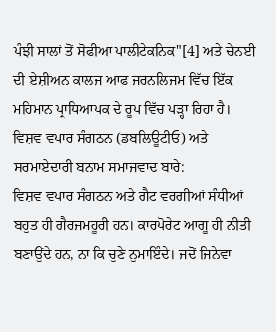ਪੰਝੀ ਸਾਲਾਂ ਤੋਂ ਸੋਫੀਆ ਪਾਲੀਟੇਕਨਿਕ"[4] ਅਤੇ ਚੇਨਈ ਦੀ ਏਸ਼ੀਅਨ ਕਾਲਜ ਆਫ ਜਰਨਲਿਜਮ ਵਿੱਚ ਇੱਕ ਮਹਿਮਾਨ ਪ੍ਰਾਧਿਆਪਕ ਦੇ ਰੂਪ ਵਿੱਚ ਪੜ੍ਹਾ ਰਿਹਾ ਹੈ।
ਵਿਸ਼ਵ ਵਪਾਰ ਸੰਗਠਨ (ਡਬਲਿਊਟੀਓ) ਅਤੇ ਸਰਮਾਏਦਾਰੀ ਬਨਾਮ ਸਮਾਜਵਾਦ ਬਾਰੇ:
ਵਿਸ਼ਵ ਵਪਾਰ ਸੰਗਠਨ ਅਤੇ ਗੈਟ ਵਰਗੀਆਂ ਸੰਧੀਆਂ ਬਹੁਤ ਹੀ ਗੈਰਜਮਹੂਰੀ ਹਨ। ਕਾਰਪੋਰੇਟ ਆਗੂ ਹੀ ਨੀਤੀ ਬਣਾਉਂਦੇ ਹਨ, ਨਾ ਕਿ ਚੁਣੇ ਨੁਮਾਇੰਦੇ। ਜਦੋਂ ਜਿਨੇਵਾ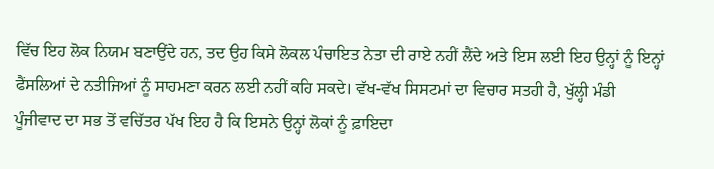ਵਿੱਚ ਇਹ ਲੋਕ ਨਿਯਮ ਬਣਾਉਂਦੇ ਹਨ, ਤਦ ਉਹ ਕਿਸੇ ਲੋਕਲ ਪੰਚਾਇਤ ਨੇਤਾ ਦੀ ਰਾਏ ਨਹੀਂ ਲੈਂਦੇ ਅਤੇ ਇਸ ਲਈ ਇਹ ਉਨ੍ਹਾਂ ਨੂੰ ਇਨ੍ਹਾਂ ਫੈਂਸਲਿਆਂ ਦੇ ਨਤੀਜਿਆਂ ਨੂੰ ਸਾਹਮਣਾ ਕਰਨ ਲਈ ਨਹੀਂ ਕਹਿ ਸਕਦੇ। ਵੱਖ-ਵੱਖ ਸਿਸਟਮਾਂ ਦਾ ਵਿਚਾਰ ਸਤਹੀ ਹੈ, ਖੁੱਲ੍ਹੀ ਮੰਡੀ ਪੂੰਜੀਵਾਦ ਦਾ ਸਭ ਤੋਂ ਵਚਿੱਤਰ ਪੱਖ ਇਹ ਹੈ ਕਿ ਇਸਨੇ ਉਨ੍ਹਾਂ ਲੋਕਾਂ ਨੂੰ ਫ਼ਾਇਦਾ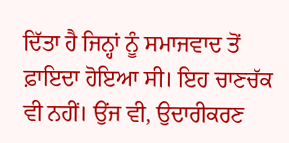ਦਿੱਤਾ ਹੈ ਜਿਨ੍ਹਾਂ ਨੂੰ ਸਮਾਜਵਾਦ ਤੋਂ ਫ਼ਾਇਦਾ ਹੋਇਆ ਸੀ। ਇਹ ਚਾਣਚੱਕ ਵੀ ਨਹੀਂ। ਉਂਜ ਵੀ, ਉਦਾਰੀਕਰਣ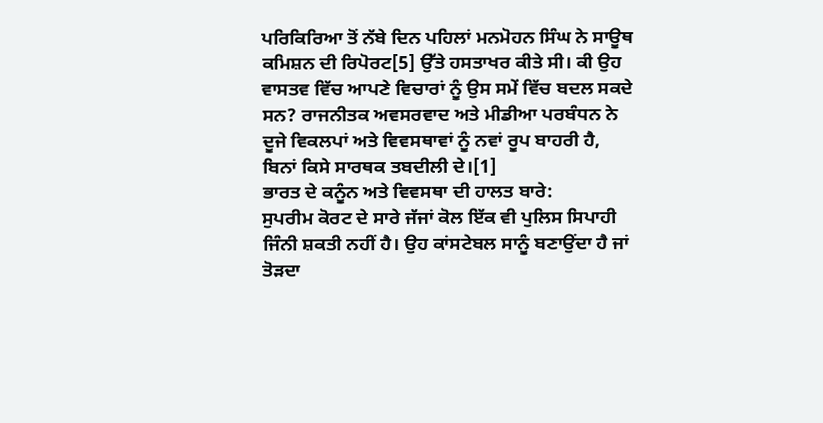ਪਰਿਕਿਰਿਆ ਤੋਂ ਨੱਬੇ ਦਿਨ ਪਹਿਲਾਂ ਮਨਮੋਹਨ ਸਿੰਘ ਨੇ ਸਾਊਥ ਕਮਿਸ਼ਨ ਦੀ ਰਿਪੋਰਟ[5] ਉੱਤੇ ਹਸਤਾਖਰ ਕੀਤੇ ਸੀ। ਕੀ ਉਹ ਵਾਸਤਵ ਵਿੱਚ ਆਪਣੇ ਵਿਚਾਰਾਂ ਨੂੰ ਉਸ ਸਮੇਂ ਵਿੱਚ ਬਦਲ ਸਕਦੇ ਸਨ? ਰਾਜਨੀਤਕ ਅਵਸਰਵਾਦ ਅਤੇ ਮੀਡੀਆ ਪਰਬੰਧਨ ਨੇ ਦੂਜੇ ਵਿਕਲਪਾਂ ਅਤੇ ਵਿਵਸਥਾਵਾਂ ਨੂੰ ਨਵਾਂ ਰੂਪ ਬਾਹਰੀ ਹੈ, ਬਿਨਾਂ ਕਿਸੇ ਸਾਰਥਕ ਤਬਦੀਲੀ ਦੇ।[1]
ਭਾਰਤ ਦੇ ਕਨੂੰਨ ਅਤੇ ਵਿਵਸਥਾ ਦੀ ਹਾਲਤ ਬਾਰੇ:
ਸੁਪਰੀਮ ਕੋਰਟ ਦੇ ਸਾਰੇ ਜੱਜਾਂ ਕੋਲ ਇੱਕ ਵੀ ਪੁਲਿਸ ਸਿਪਾਹੀ ਜਿੰਨੀ ਸ਼ਕਤੀ ਨਹੀਂ ਹੈ। ਉਹ ਕਾਂਸਟੇਬਲ ਸਾਨੂੰ ਬਣਾਉਂਦਾ ਹੈ ਜਾਂ ਤੋੜਦਾ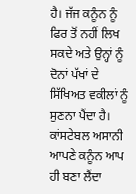ਹੈ। ਜੱਜ ਕਨੂੰਨ ਨੂੰ ਫਿਰ ਤੋਂ ਨਹੀਂ ਲਿਖ ਸਕਦੇ ਅਤੇ ਉਨ੍ਹਾਂ ਨੂੰ ਦੋਨਾਂ ਪੱਖਾਂ ਦੇ ਸਿੱਖਿਅਤ ਵਕੀਲਾਂ ਨੂੰ ਸੁਣਨਾ ਪੈਂਦਾ ਹੈ। ਕਾਂਸਟੇਬਲ ਅਸਾਨੀ ਆਪਣੇ ਕਨੂੰਨ ਆਪ ਹੀ ਬਣਾ ਲੈਂਦਾ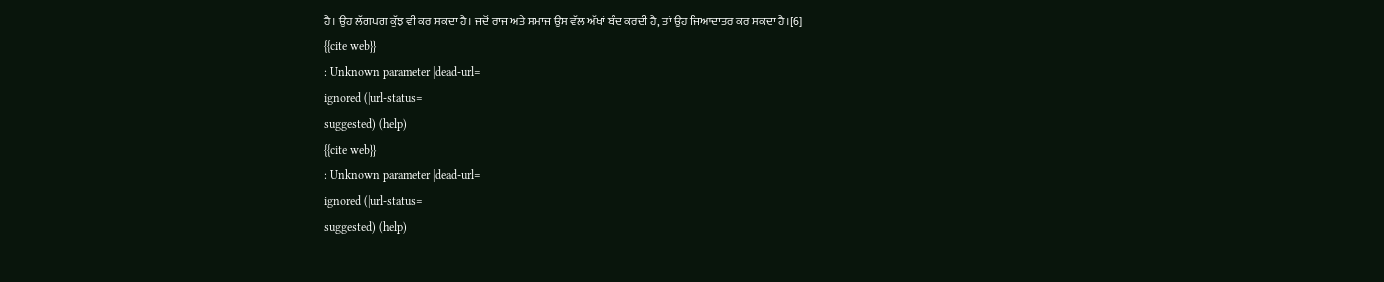ਹੈ। ਉਹ ਲੱਗਪਗ ਕੁੱਝ ਵੀ ਕਰ ਸਕਦਾ ਹੈ। ਜਦੋਂ ਰਾਜ ਅਤੇ ਸਮਾਜ ਉਸ ਵੱਲ ਅੱਖਾਂ ਬੰਦ ਕਰਦੀ ਹੈ, ਤਾਂ ਉਹ ਜਿਆਦਾਤਰ ਕਰ ਸਕਦਾ ਹੈ।[6]
{{cite web}}
: Unknown parameter |dead-url=
ignored (|url-status=
suggested) (help)
{{cite web}}
: Unknown parameter |dead-url=
ignored (|url-status=
suggested) (help)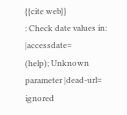{{cite web}}
: Check date values in: |accessdate=
(help); Unknown parameter |dead-url=
ignored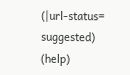(|url-status=
suggested) (help)